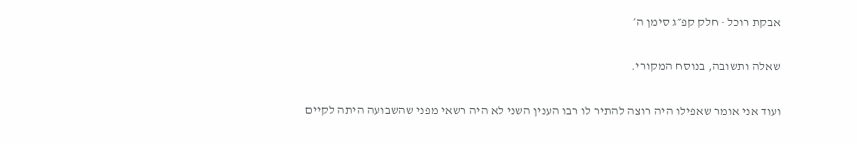אבקת רוכל · חלק קפ״ג סימן ה׳

שאלה ותשובה, בנוסח המקורי.

ועוד אני אומר שאפילו היה רוצה להתיר לו רבו הענין השני לא היה רשאי מפני שהשבועה היתה לקיים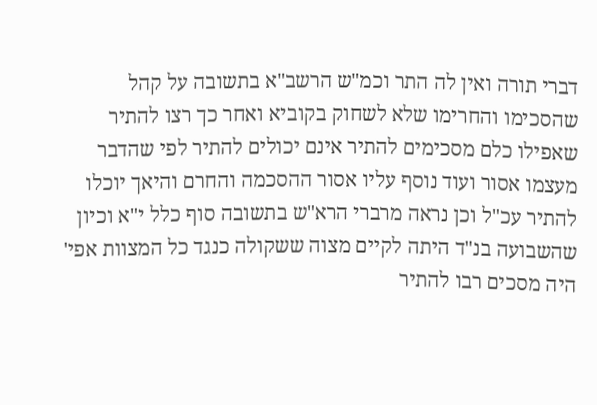דברי תורה ואין לה התר וכמ"ש הרשב"א בתשובה על קהל שהסכימו והחרימו שלא לשחוק בקוביא ואחר כך רצו להתיר שאפילו כלם מסכימים להתיר אינם יכולים להתיר לפי שהדבר מעצמו אסור ועוד נוסף עליו אסור ההסכמה והחרם והיאך יוכלו להתיר עכ"ל וכן נראה מרברי הרא"ש בתשובה סוף כלל י"א וכיון שהשבועה בנ"ד היתה לקיים מצוה ששקולה כנגד כל המצוות אפי' היה מסכים רבו להתיר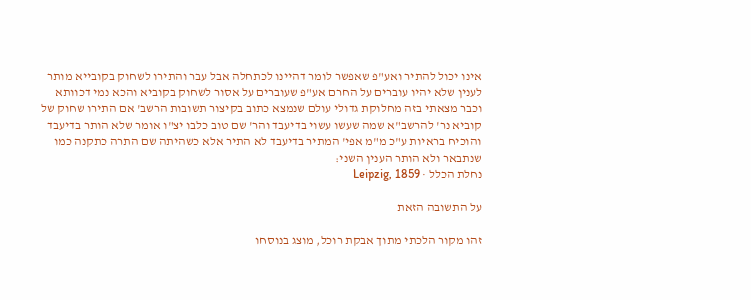אינו יכול להתיר ואע"פ שאפשר לומר דהיינו לכתחלה אבל עבר והתירו לשחוק בקובייא מותר לענין שלא יהיו עוברים על החרם אע"פ שעוברים על אסור לשחוק בקוביא והכא נמי דכוותא וכבר מצאתי בזה מחלוקת גדולי עולם שנמצא כתוב בקיצור תשובות הרשב' אם התירו שחוק של קוביא נר' להרשב"א שמה שעשו עשוי בדיעבד והר' שם טוב כלבו יצ"ו אומר שלא הותר בדיעבד והוכיח בראיות ע"כ מ"מ אפי' המתיר בדיעבד לא התיר אלא כשהיתה שם התרה כתקנה כמו שנתבאר ולא הותר הענין השני:
נחלת הכלל · Leipzig, 1859

על התשובה הזאת

זהו מקור הלכתי מתוך אבקת רוכל, מוצג בנוסחו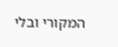המקורי ובלי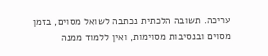עריכה. תשובה הלכתית נכתבה לשואל מסוים, בזמן מסוים ובנסיבות מסוימות, ואין ללמוד ממנה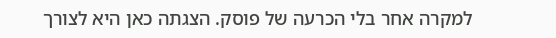למקרה אחר בלי הכרעה של פוסק. הצגתה כאן היא לצורך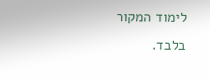לימוד המקור בלבד.